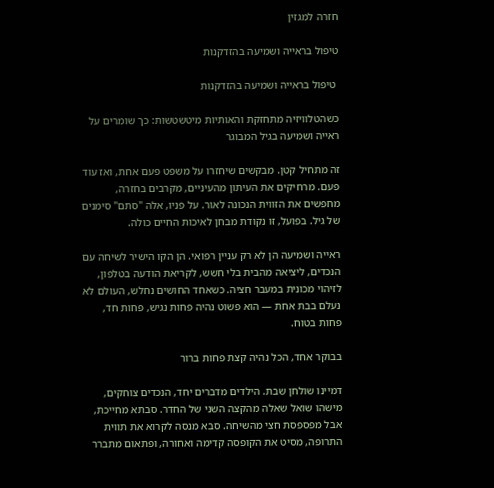חזרה למגזין

טיפול בראייה ושמיעה בהזדקנות

 טיפול בראייה ושמיעה בהזדקנות

כשהטלוויזיה מתחזקת והאותיות מיטשטשות: כך שומרים על ראייה ושמיעה בגיל המבוגר

זה מתחיל קטן. מבקשים שיחזרו על משפט פעם אחת, ואז עוד פעם. מרחיקים את העיתון מהעיניים, מקרבים בחזרה, מחפשים את הזווית הנכונה לאור. על פניו, אלה "סתם" סימנים של גיל. בפועל, זו נקודת מבחן לאיכות החיים כולה.

ראייה ושמיעה הן לא רק עניין רפואי. הן הקו הישיר לשיחה עם הנכדים, ליציאה מהבית בלי חשש, לקריאת הודעה בטלפון, לזיהוי מכונית במעבר חציה. כשאחד החושים נחלש, העולם לא נעלם בבת אחת — הוא פשוט נהיה פחות נגיש, פחות חד, פחות בטוח.

בבוקר אחד, הכל נהיה קצת פחות ברור

דמיינו שולחן שבת. הילדים מדברים יחד, הנכדים צוחקים, מישהו שואל שאלה מהקצה השני של החדר. סבתא מחייכת, אבל מפספסת חצי מהשיחה. סבא מנסה לקרוא את תווית התרופה, מסיט את הקופסה קדימה ואחורה, ופתאום מתברר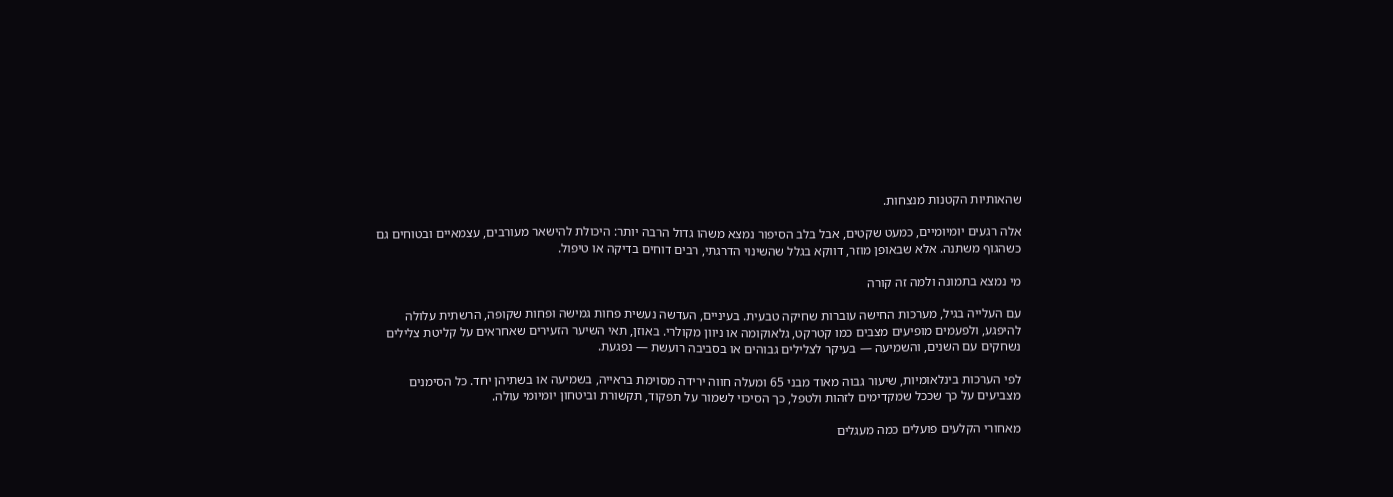שהאותיות הקטנות מנצחות.

אלה רגעים יומיומיים, כמעט שקטים, אבל בלב הסיפור נמצא משהו גדול הרבה יותר: היכולת להישאר מעורבים, עצמאיים ובטוחים גם כשהגוף משתנה. אלא שבאופן מוזר, דווקא בגלל שהשינוי הדרגתי, רבים דוחים בדיקה או טיפול.

מי נמצא בתמונה ולמה זה קורה

עם העלייה בגיל, מערכות החישה עוברות שחיקה טבעית. בעיניים, העדשה נעשית פחות גמישה ופחות שקופה, הרשתית עלולה להיפגע, ולפעמים מופיעים מצבים כמו קטרקט, גלאוקומה או ניוון מקולרי. באוזן, תאי השיער הזעירים שאחראים על קליטת צלילים נשחקים עם השנים, והשמיעה — בעיקר לצלילים גבוהים או בסביבה רועשת — נפגעת.

לפי הערכות בינלאומיות, שיעור גבוה מאוד מבני 65 ומעלה חווה ירידה מסוימת בראייה, בשמיעה או בשתיהן יחד. כל הסימנים מצביעים על כך שככל שמקדימים לזהות ולטפל, כך הסיכוי לשמור על תפקוד, תקשורת וביטחון יומיומי עולה.

מאחורי הקלעים פועלים כמה מעגלים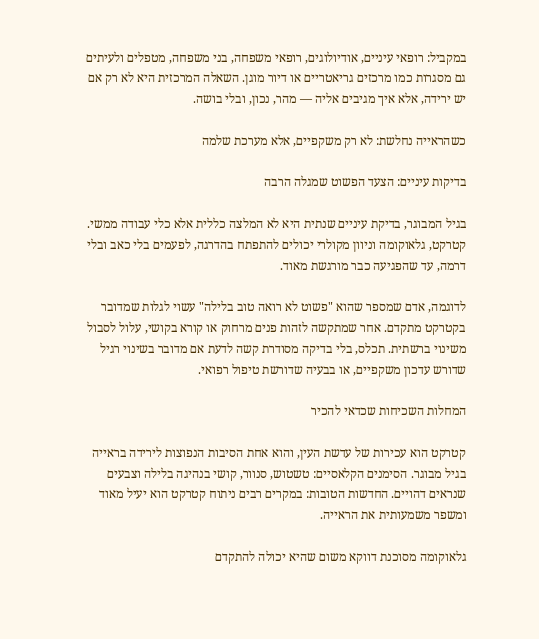במקביל: רופאי עיניים, אודיולוגים, רופאי משפחה, בני משפחה, מטפלים ולעיתים גם מסגרות כמו מרכזים גריאטריים או דיור מוגן. השאלה המרכזית היא לא רק אם יש ירידה, אלא איך מגיבים אליה — מהר, נכון, ובלי בושה.

כשהראייה נחלשת: לא רק משקפיים, אלא מערכת שלמה

בדיקות עיניים: הצעד הפשוט שמגלה הרבה

בגיל המבוגר, בדיקת עיניים שנתית היא לא המלצה כללית אלא כלי עבודה ממשי. קטרקט, גלאוקומה וניוון מקולרי יכולים להתפתח בהדרגה, לפעמים בלי כאב ובלי דרמה, עד שהפגיעה כבר מורגשת מאוד.

לדוגמה, אדם שמספר שהוא "פשוט לא רואה טוב בלילה" עשוי לגלות שמדובר בקטרקט מתקדם. אחר שמתקשה לזהות פנים מרחוק או קורא בקושי, עלול לסבול משינוי ברשתית. תכלס, בלי בדיקה מסודרת קשה לדעת אם מדובר בשינוי רגיל שדורש עדכון משקפיים, או בבעיה שדורשת טיפול רפואי.

המחלות השכיחות שכדאי להכיר

קטרקט הוא עכירות של עדשת העין, והוא אחת הסיבות הנפוצות לירידה בראייה בגיל מבוגר. הסימנים הקלאסיים: טשטוש, סנוור, קושי בנהיגה בלילה וצבעים שנראים דהויים. החדשות הטובות: במקרים רבים ניתוח קטרקט הוא יעיל מאוד ומשפר משמעותית את הראייה.

גלאוקומה מסוכנת דווקא משום שהיא יכולה להתקדם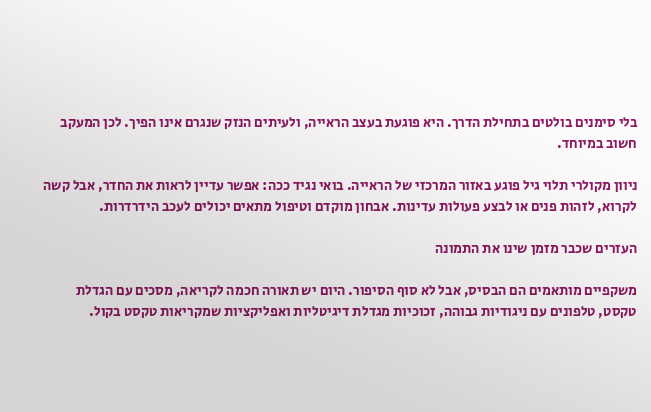בלי סימנים בולטים בתחילת הדרך. היא פוגעת בעצב הראייה, ולעיתים הנזק שנגרם אינו הפיך. לכן המעקב חשוב במיוחד.

ניוון מקולרי תלוי גיל פוגע באזור המרכזי של הראייה. בואי נגיד ככה: אפשר עדיין לראות את החדר, אבל קשה לקרוא, לזהות פנים או לבצע פעולות עדינות. אבחון מוקדם וטיפול מתאים יכולים לעכב הידרדרות.

העזרים שכבר מזמן שינו את התמונה

משקפיים מותאמים הם הבסיס, אבל לא סוף הסיפור. היום יש תאורה חכמה לקריאה, מסכים עם הגדלת טקסט, טלפונים עם ניגודיות גבוהה, זכוכיות מגדלת דיגיטליות ואפליקציות שמקריאות טקסט בקול.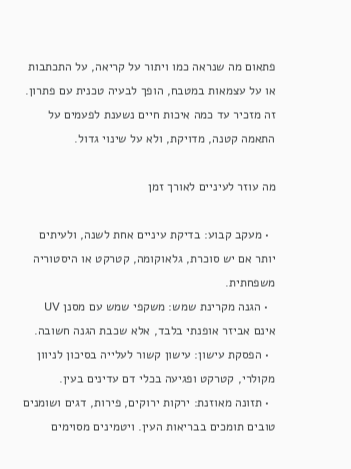פתאום מה שנראה כמו ויתור על קריאה, על התכתבות או על עצמאות במטבח, הופך לבעיה טכנית עם פתרון. זה מזכיר עד כמה איכות חיים נשענת לפעמים על התאמה קטנה, מדויקת, ולא על שינוי גדול.

מה עוזר לעיניים לאורך זמן

  • מעקב קבוע: בדיקת עיניים אחת לשנה, ולעיתים יותר אם יש סוכרת, גלאוקומה, קטרקט או היסטוריה משפחתית.
  • הגנה מקרינת שמש: משקפי שמש עם מסנן UV אינם אביזר אופנתי בלבד, אלא שכבת הגנה חשובה.
  • הפסקת עישון: עישון קשור לעלייה בסיכון לניוון מקולרי, קטרקט ופגיעה בכלי דם עדינים בעין.
  • תזונה מאוזנת: ירקות ירוקים, פירות, דגים ושומנים טובים תומכים בבריאות העין. ויטמינים מסוימים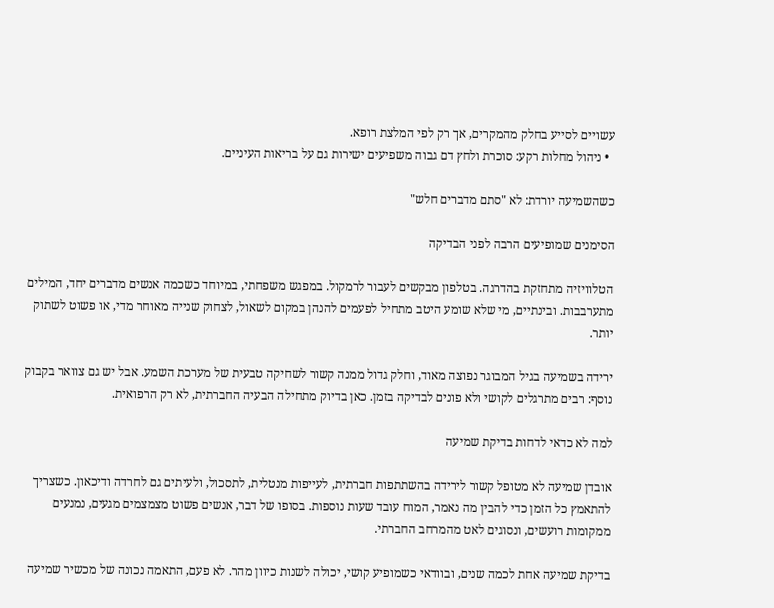עשויים לסייע בחלק מהמקרים, אך רק לפי המלצת רופא.
  • ניהול מחלות רקע: סוכרת ולחץ דם גבוה משפיעים ישירות גם על בריאות העיניים.

כשהשמיעה יורדת: לא "סתם מדברים חלש"

הסימנים שמופיעים הרבה לפני הבדיקה

הטלוויזיה מתחזקת בהדרגה. בטלפון מבקשים לעבור לרמקול. במפגש משפחתי, במיוחד כשכמה אנשים מדברים יחד, המילים מתערבבות. ובינתיים, מי שלא שומע היטב מתחיל לפעמים להנהן במקום לשאול, לצחוק שנייה מאוחר מדי, או פשוט לשתוק יותר.

ירידה בשמיעה בגיל המבוגר נפוצה מאוד, וחלק גדול ממנה קשור לשחיקה טבעית של מערכת השמע. אבל יש גם צוואר בקבוק נוסף: רבים מתרגלים לקושי ולא פונים לבדיקה בזמן. כאן בדיוק מתחילה הבעיה החברתית, לא רק הרפואית.

למה לא כדאי לדחות בדיקת שמיעה

אובדן שמיעה לא מטופל קשור לירידה בהשתתפות חברתית, לעייפות מנטלית, לתסכול, ולעיתים גם לחרדה ודיכאון. כשצריך להתאמץ כל הזמן כדי להבין מה נאמר, המוח עובד שעות נוספות. בסופו של דבר, אנשים פשוט מצמצמים מגעים, נמנעים ממקומות רועשים, ונסוגים לאט מהמרחב החברתי.

בדיקת שמיעה אחת לכמה שנים, ובוודאי כשמופיע קושי, יכולה לשנות כיוון מהר. לא פעם, התאמה נכונה של מכשיר שמיעה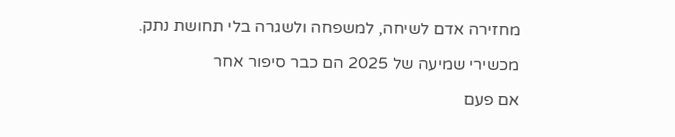מחזירה אדם לשיחה, למשפחה ולשגרה בלי תחושת נתק.

מכשירי שמיעה של 2025 הם כבר סיפור אחר

אם פעם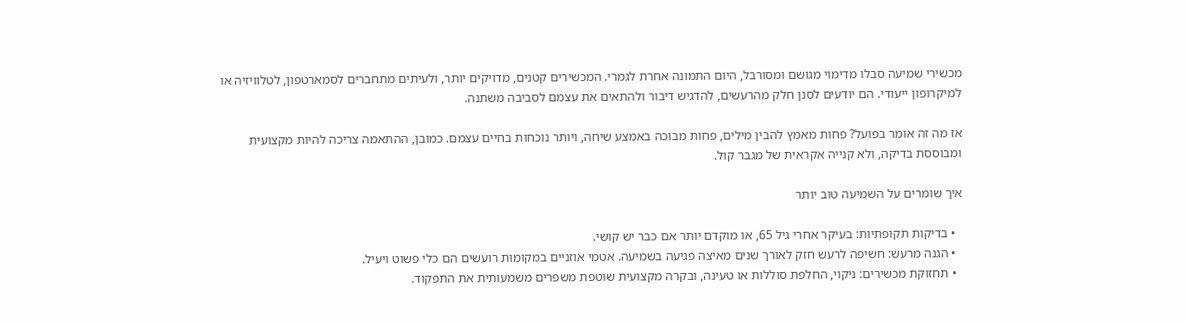מכשירי שמיעה סבלו מדימוי מגושם ומסורבל, היום התמונה אחרת לגמרי. המכשירים קטנים, מדויקים יותר, ולעיתים מתחברים לסמארטפון, לטלוויזיה או למיקרופון ייעודי. הם יודעים לסנן חלק מהרעשים, להדגיש דיבור ולהתאים את עצמם לסביבה משתנה.

אז מה זה אומר בפועל? פחות מאמץ להבין מילים, פחות מבוכה באמצע שיחה, ויותר נוכחות בחיים עצמם. כמובן, ההתאמה צריכה להיות מקצועית ומבוססת בדיקה, ולא קנייה אקראית של מגבר קול.

איך שומרים על השמיעה טוב יותר

  • בדיקות תקופתיות: בעיקר אחרי גיל 65, או מוקדם יותר אם כבר יש קושי.
  • הגנה מרעש: חשיפה לרעש חזק לאורך שנים מאיצה פגיעה בשמיעה. אטמי אוזניים במקומות רועשים הם כלי פשוט ויעיל.
  • תחזוקת מכשירים: ניקוי, החלפת סוללות או טעינה, ובקרה מקצועית שוטפת משפרים משמעותית את התפקוד.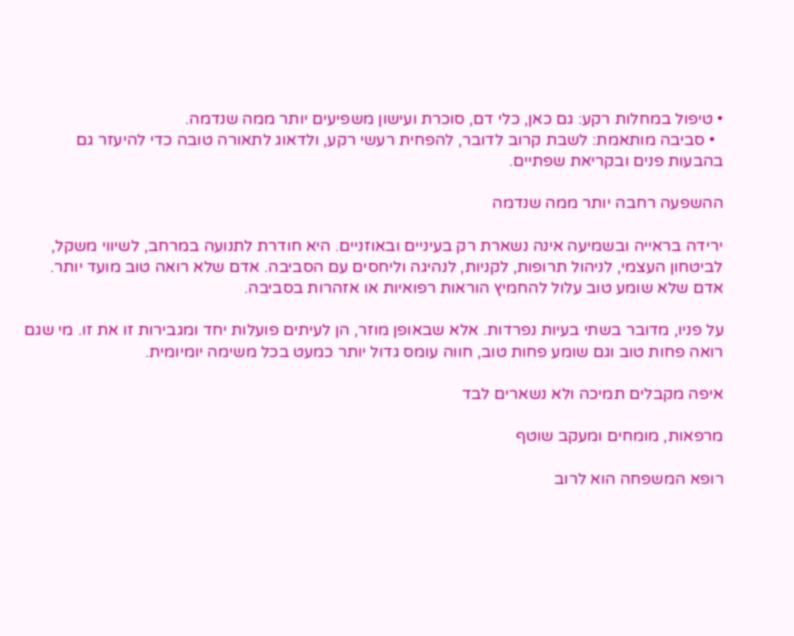• טיפול במחלות רקע: גם כאן, כלי דם, סוכרת ועישון משפיעים יותר ממה שנדמה.
  • סביבה מותאמת: לשבת קרוב לדובר, להפחית רעשי רקע, ולדאוג לתאורה טובה כדי להיעזר גם בהבעות פנים ובקריאת שפתיים.

ההשפעה רחבה יותר ממה שנדמה

ירידה בראייה ובשמיעה אינה נשארת רק בעיניים ובאוזניים. היא חודרת לתנועה במרחב, לשיווי משקל, לביטחון העצמי, לניהול תרופות, לקניות, לנהיגה וליחסים עם הסביבה. אדם שלא רואה טוב מועד יותר. אדם שלא שומע טוב עלול להחמיץ הוראות רפואיות או אזהרות בסביבה.

על פניו, מדובר בשתי בעיות נפרדות. אלא שבאופן מוזר, הן לעיתים פועלות יחד ומגבירות זו את זו. מי שגם רואה פחות טוב וגם שומע פחות טוב, חווה עומס גדול יותר כמעט בכל משימה יומיומית.

איפה מקבלים תמיכה ולא נשארים לבד

מרפאות, מומחים ומעקב שוטף

רופא המשפחה הוא לרוב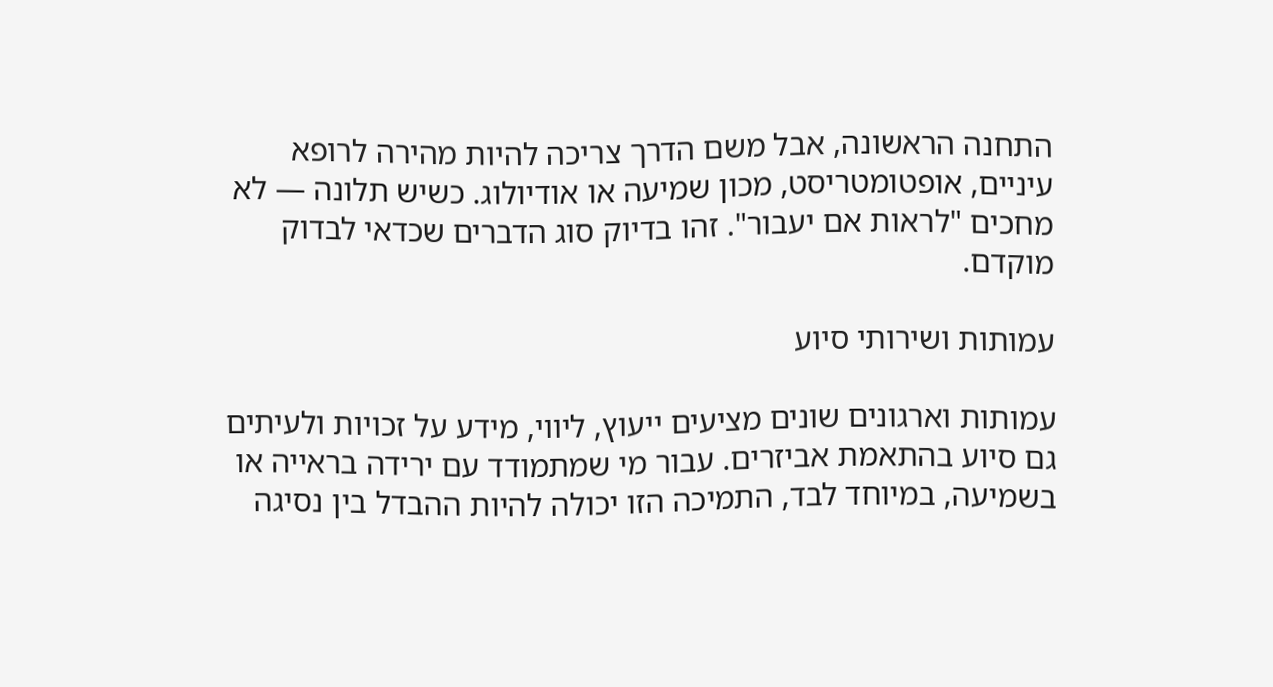התחנה הראשונה, אבל משם הדרך צריכה להיות מהירה לרופא עיניים, אופטומטריסט, מכון שמיעה או אודיולוג. כשיש תלונה — לא מחכים "לראות אם יעבור". זהו בדיוק סוג הדברים שכדאי לבדוק מוקדם.

עמותות ושירותי סיוע

עמותות וארגונים שונים מציעים ייעוץ, ליווי, מידע על זכויות ולעיתים גם סיוע בהתאמת אביזרים. עבור מי שמתמודד עם ירידה בראייה או בשמיעה, במיוחד לבד, התמיכה הזו יכולה להיות ההבדל בין נסיגה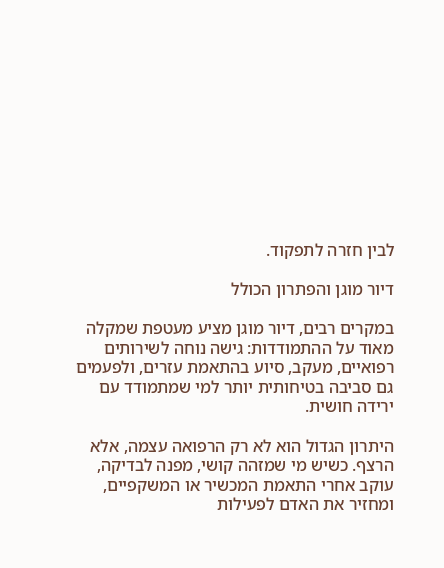לבין חזרה לתפקוד.

דיור מוגן והפתרון הכולל

במקרים רבים, דיור מוגן מציע מעטפת שמקלה מאוד על ההתמודדות: גישה נוחה לשירותים רפואיים, מעקב, סיוע בהתאמת עזרים, ולפעמים גם סביבה בטיחותית יותר למי שמתמודד עם ירידה חושית.

היתרון הגדול הוא לא רק הרפואה עצמה, אלא הרצף. כשיש מי שמזהה קושי, מפנה לבדיקה, עוקב אחרי התאמת המכשיר או המשקפיים, ומחזיר את האדם לפעילות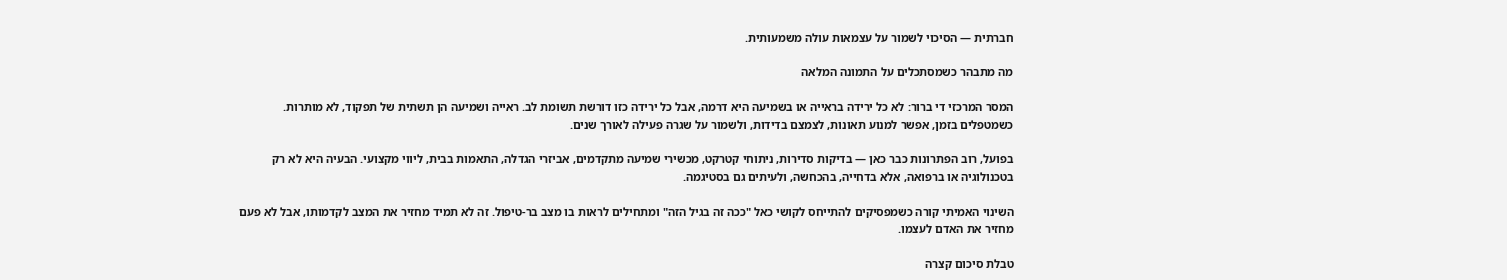חברתית — הסיכוי לשמור על עצמאות עולה משמעותית.

מה מתבהר כשמסתכלים על התמונה המלאה

המסר המרכזי די ברור: לא כל ירידה בראייה או בשמיעה היא דרמה, אבל כל ירידה כזו דורשת תשומת לב. ראייה ושמיעה הן תשתית של תפקוד, לא מותרות. כשמטפלים בזמן, אפשר למנוע תאונות, לצמצם בדידות, ולשמור על שגרה פעילה לאורך שנים.

בפועל, רוב הפתרונות כבר כאן — בדיקות סדירות, ניתוחי קטרקט, מכשירי שמיעה מתקדמים, אביזרי הגדלה, התאמות בבית, ליווי מקצועי. הבעיה היא לא רק בטכנולוגיה או ברפואה, אלא בדחייה, בהכחשה, ולעיתים גם בסטיגמה.

השינוי האמיתי קורה כשמפסיקים להתייחס לקושי כאל "ככה זה בגיל הזה" ומתחילים לראות בו מצב בר-טיפול. זה לא תמיד מחזיר את המצב לקדמותו, אבל לא פעם מחזיר את האדם לעצמו.

טבלת סיכום קצרה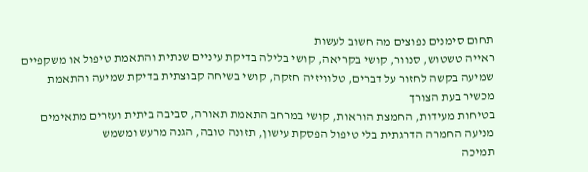תחום סימנים נפוצים מה חשוב לעשות
ראייה טשטוש, סנוור, קושי בקריאה, קושי בלילה בדיקת עיניים שנתית והתאמת טיפול או משקפיים
שמיעה בקשה לחזור על דברים, טלוויזיה חזקה, קושי בשיחה קבוצתית בדיקת שמיעה והתאמת מכשיר בעת הצורך
בטיחות מעידות, החמצת הוראות, קושי במרחב התאמת תאורה, סביבה ביתית ועזרים מתאימים
מניעה החמרה הדרגתית בלי טיפול הפסקת עישון, תזונה טובה, הגנה מרעש ומשמש
תמיכה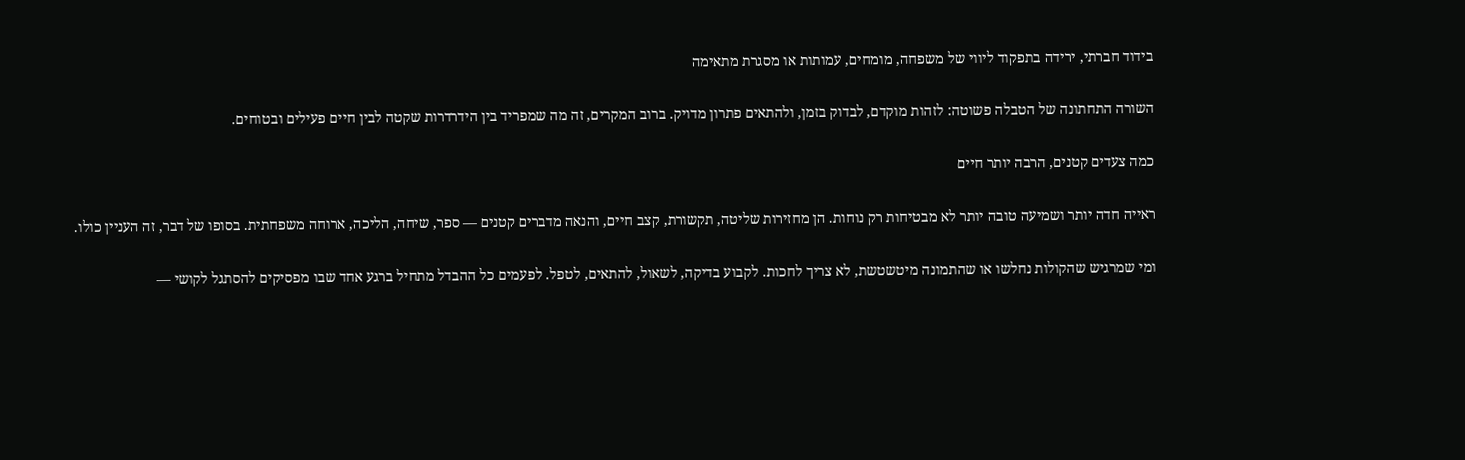בידוד חברתי, ירידה בתפקוד ליווי של משפחה, מומחים, עמותות או מסגרת מתאימה

השורה התחתונה של הטבלה פשוטה: לזהות מוקדם, לבדוק בזמן, ולהתאים פתרון מדויק. ברוב המקרים, זה מה שמפריד בין הידרדרות שקטה לבין חיים פעילים ובטוחים.

כמה צעדים קטנים, הרבה יותר חיים

ראייה חדה יותר ושמיעה טובה יותר לא מבטיחות רק נוחות. הן מחזירות שליטה, תקשורת, קצב חיים, והנאה מדברים קטנים — ספר, שיחה, הליכה, ארוחה משפחתית. בסופו של דבר, זה העניין כולו.

ומי שמרגיש שהקולות נחלשו או שהתמונה מיטשטשת, לא צריך לחכות. לקבוע בדיקה, לשאול, להתאים, לטפל. לפעמים כל ההבדל מתחיל ברגע אחד שבו מפסיקים להסתגל לקושי —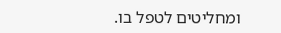ומחליטים לטפל בו.